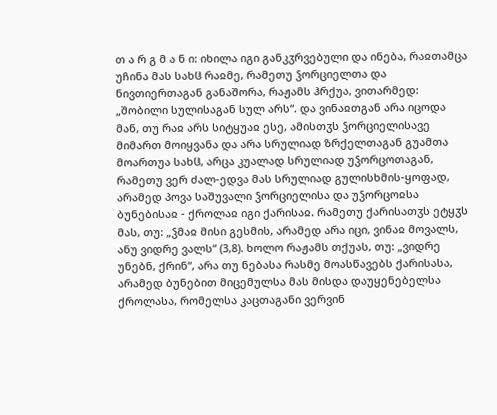თ ა რ გ მ ა ნ ი: იხილა იგი განკჳრვებული და ინება, რაჲთამცა უჩინა მას სახჱ რაჲმე, რამეთუ ჴორციელთა და ნივთიერთაგან განაშორა, რაჟამს ჰრქუა, ვითარმედ: „შობილი სულისაგან სულ არს“. და ვინაჲთგან არა იცოდა მან, თუ რაჲ არს სიტყუაჲ ესე, ამისთჳს ჴორციელისავე მიმართ მოიყვანა და არა სრულიად ზრქელთაგან გუამთა მოართუა სახჱ, არცა კუალად სრულიად უჴორცოთაგან, რამეთუ ვერ ძალ-ედვა მას სრულიად გულისხმის-ყოფად, არამედ პოვა საშუვალი ჴორციელისა და უჴორცოჲსა ბუნებისაჲ - ქროლაჲ იგი ქარისაჲ. რამეთუ ქარისათჳს ეტყჳს მას, თუ: „ჴმაჲ მისი გესმის, არამედ არა იცი, ვინაჲ მოვალს, ანუ ვიდრე ვალს“ (3,8). ხოლო რაჟამს თქუას, თუ: „ვიდრე უნებნ, ქრინ“, არა თუ ნებასა რასმე მოასწავებს ქარისასა, არამედ ბუნებით მიცემულსა მას მისდა დაუყენებელსა ქროლასა, რომელსა კაცთაგანი ვერვინ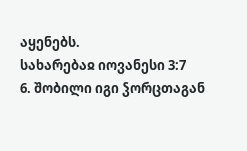აყენებს.
სახარებაჲ იოვანესი 3:7
6. შობილი იგი ჴორცთაგან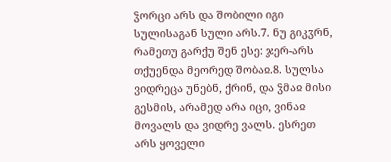ჴორცი არს და შობილი იგი სულისაგან სული არს.7. ნუ გიკჳრნ, რამეთუ გარქუ შენ ესე: ჯერ-არს თქუენდა მეორედ შობაჲ.8. სულსა ვიდრეცა უნებნ, ქრინ, და ჴმაჲ მისი გესმის, არამედ არა იცი, ვინაჲ მოვალს და ვიდრე ვალს. ესრეთ არს ყოველი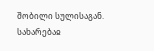შობილი სულისაგან.
სახარებაჲ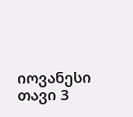იოვანესი თავი 3